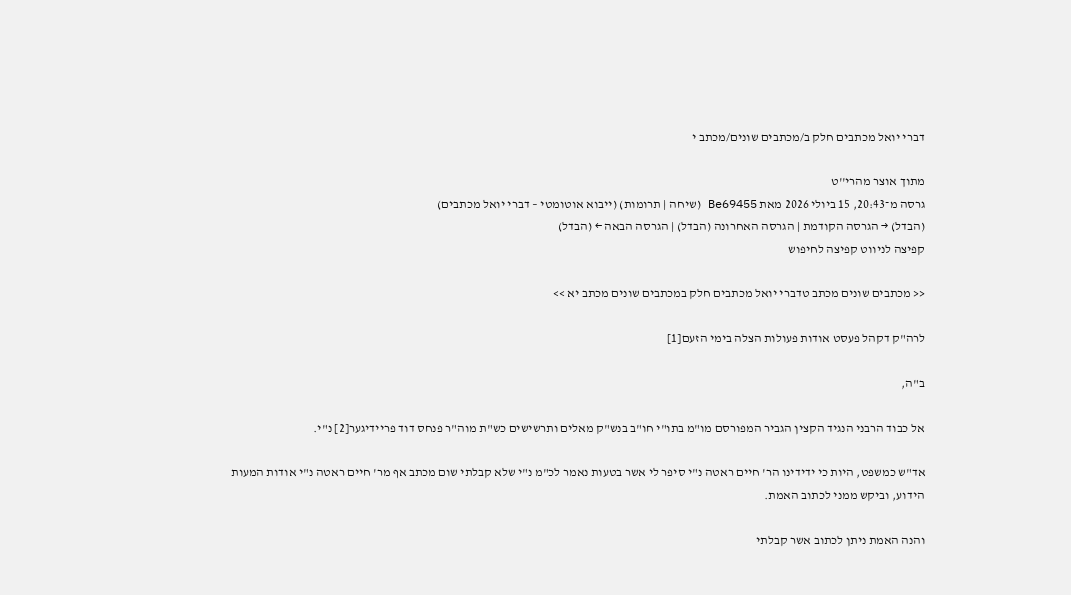דברי יואל מכתבים חלק ב/מכתבים שונים/מכתב י

מתוך אוצר מהרי''ט
גרסה מ־20:43, 15 ביולי 2026 מאת Be69455 (שיחה | תרומות) (ייבוא אוטומטי – דברי יואל מכתבים)
(הבדל) → הגרסה הקודמת | הגרסה האחרונה (הבדל) | הגרסה הבאה ← (הבדל)
קפיצה לניווט קפיצה לחיפוש

<< מכתבים שונים מכתב טדברי יואל מכתבים חלק במכתבים שונים מכתב יא >>

לרה"ק דקהל פעסט אודות פעולות הצלה בימי הזעם[1]

ב"ה,

אל כבוד הרבני הנגיד הקצין הגביר המפורסם מו"מ בתו"י חו"ב בנש"ק מאלים ותרשישים כש"ת מוה"ר פנחס דוד פריידיגער[2] נ"י.

אד"ש כמשפט, היות כי ידידינו הר' חיים ראטה נ"י סיפר לי אשר בטעות נאמר לכ"מ נ"י שלא קבלתי שום מכתב אף מר' חיים ראטה נ"י אודות המעות הידוע, וביקש ממני לכתוב האמת.

והנה האמת ניתן לכתוב אשר קבלתי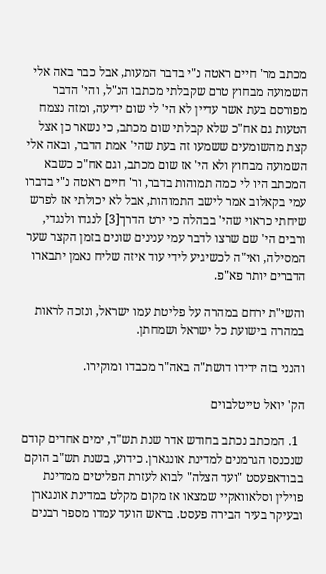מכתב מר' חיים ראטה נ"י בדבר המעות, אבל כבר באה אלי השמועה מבחוץ טרם שקבלתי מכתבו הנ"ל, והי' הדבר מפורסם בעת אשר עדיין לא הי' לי שום ידיעה, ומזה נצמח הטעות גם אח"כ שלא קבלתי שום מכתב, כי נשאר כן אצל קצת מהשומעים ששמעו זה בעת שהי' אמת הדבר, ובאה אלי השמועה מבחוץ ולא הי' אז שום מכתב, וגם אח"כ כשבא המכתב היו לי כמה תמוהות בדבר, ור' חיים ראטה נ"י בדברו עמי בקאלוב אמר לישב התמוהות, אבל לא יכולתי אז לפרש שיחתי כראוי שהי' בבהלה כי ירט הדרך[3] לנגדו ולנגדי, ורבים הי' שם שרצו לדבר עמי ענינים שונים בזמן הקצר שער המסילה, ואי"ה לכשיגיע לידי עוד איזה שליח נאמן יתבארו הדברים יותר פא"פ.

והשי"ת ירחם במהרה על פליטת עמו ישראל, ונזכה לראות במהרה בישועת כל ישראל ושמחתן.

והנני בזה ידידו דושת"ה באה"ר מכבדו ומוקירו.

הק' יואל טייטלבוים

  1. המכתב נכתב בחודש אדר שנת תש"ד, ימים אחדים קודם שנכנסו הגרמנים למדינת אונגארן. כידוע, בשנת תש"ב הוקם בבודאפעסט "ועד הצלה" לבוא לעזרת הפליטים ממדינת פוילין וסלאוואקיי שמצאו אז מקום מקלט במדינת אונגארן ובעיקר בעיר הבירה פעסט. בראש הועד עמדו מספר רבנים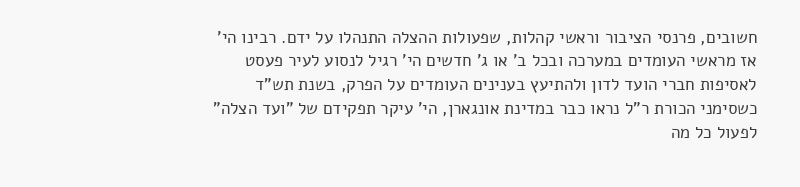חשובים, פרנסי הציבור וראשי קהלות, שפעולות ההצלה התנהלו על ידם. רבינו הי' אז מראשי העומדים במערכה ובכל ב' או ג' חדשים הי' רגיל לנסוע לעיר פעסט לאסיפות חברי הועד לדון ולהתיעץ בענינים העומדים על הפרק, בשנת תש"ד כשסימני הכורת ר"ל נראו כבר במדינת אונגארן, הי' עיקר תפקידם של "ועד הצלה" לפעול כל מה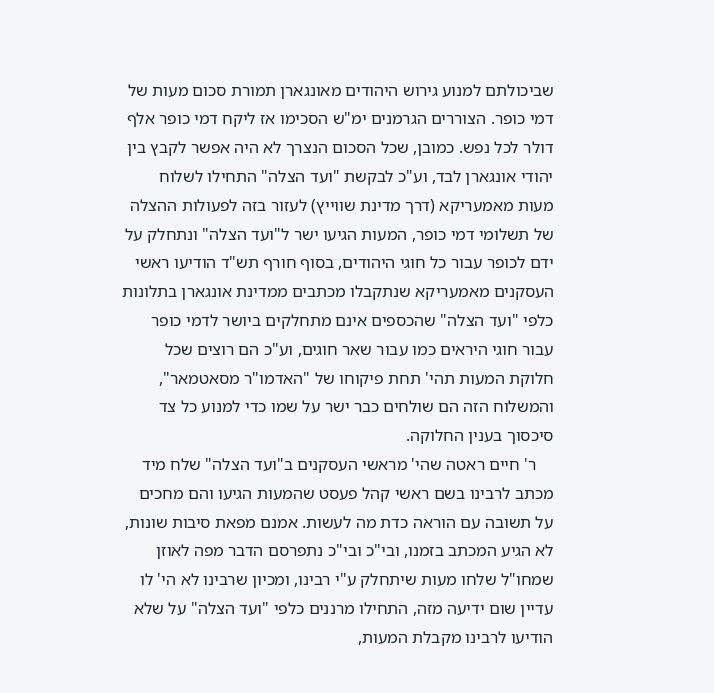שביכולתם למנוע גירוש היהודים מאונגארן תמורת סכום מעות של דמי כופר. הצוררים הגרמנים ימ"ש הסכימו אז ליקח דמי כופר אלף דולר לכל נפש. כמובן, שכל הסכום הנצרך לא היה אפשר לקבץ בין יהודי אונגארן לבד, וע"כ לבקשת "ועד הצלה" התחילו לשלוח מעות מאמעריקא (דרך מדינת שווייץ) לעזור בזה לפעולות ההצלה של תשלומי דמי כופר, המעות הגיעו ישר ל"ועד הצלה" ונתחלק על ידם לכופר עבור כל חוגי היהודים, בסוף חורף תש"ד הודיעו ראשי העסקנים מאמעריקא שנתקבלו מכתבים ממדינת אונגארן בתלונות כלפי "ועד הצלה" שהכספים אינם מתחלקים ביושר לדמי כופר עבור חוגי היראים כמו עבור שאר חוגים, וע"כ הם רוצים שכל חלוקת המעות תהי' תחת פיקוחו של "האדמו"ר מסאטמאר", והמשלוח הזה הם שולחים כבר ישר על שמו כדי למנוע כל צד סיכסוך בענין החלוקה.
    ר' חיים ראטה שהי' מראשי העסקנים ב"ועד הצלה" שלח מיד מכתב לרבינו בשם ראשי קהל פעסט שהמעות הגיעו והם מחכים על תשובה עם הוראה כדת מה לעשות. אמנם מפאת סיבות שונות, לא הגיע המכתב בזמנו, ובי"כ ובי"כ נתפרסם הדבר מפה לאוזן שמחו"ל שלחו מעות שיתחלק ע"י רבינו, ומכיון שרבינו לא הי' לו עדיין שום ידיעה מזה, התחילו מרננים כלפי "ועד הצלה" על שלא הודיעו לרבינו מקבלת המעות,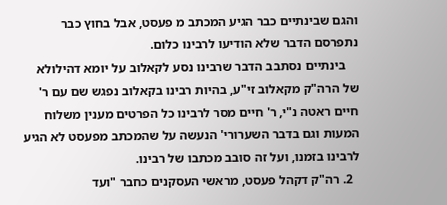והגם שבינתיים כבר הגיע המכתב מ פעסט, אבל בחוץ כבר נתפרסם הדבר שלא הודיעו לרבינו כלום.
    בינתיים נסתבב הדבר שרבינו נסע לקאלוב על יומא דהילולא של הרה"ק מקאלוב זי"ע, בהיות רבינו בקאלוב נפגש שם עם ר' חיים ראטה נ"י, ר' חיים מסר לרבינו כל הפרטים מענין משלוח המעות וגם בדבר השערורי' הנעשה על שהמכתב מפעסט לא הגיע לרבינו בזמנו, ועל זה סובב מכתבו של רבינו.
  2. רה"ק דקהל פעסט, מראשי העסקנים כחבר "ועד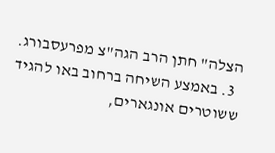הצלה" חתן הרב הגה"צ מפרעסבורג.
  3. באמצע השיחה ברחוב באו להגיד ששוטרים אונגארים,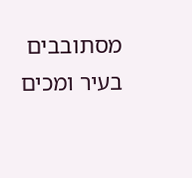מסתובבים בעיר ומכים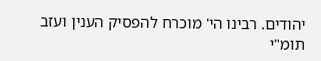יהודים. רבינו הי' מוכרח להפסיק הענין ועזב תומ"י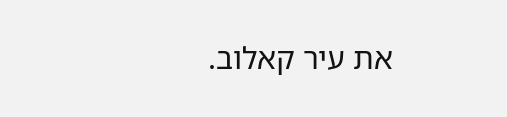את עיר קאלוב.